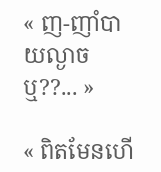« ញ-ញាំបាយល្ងាចឬ??... »

« ពិតមែនហើ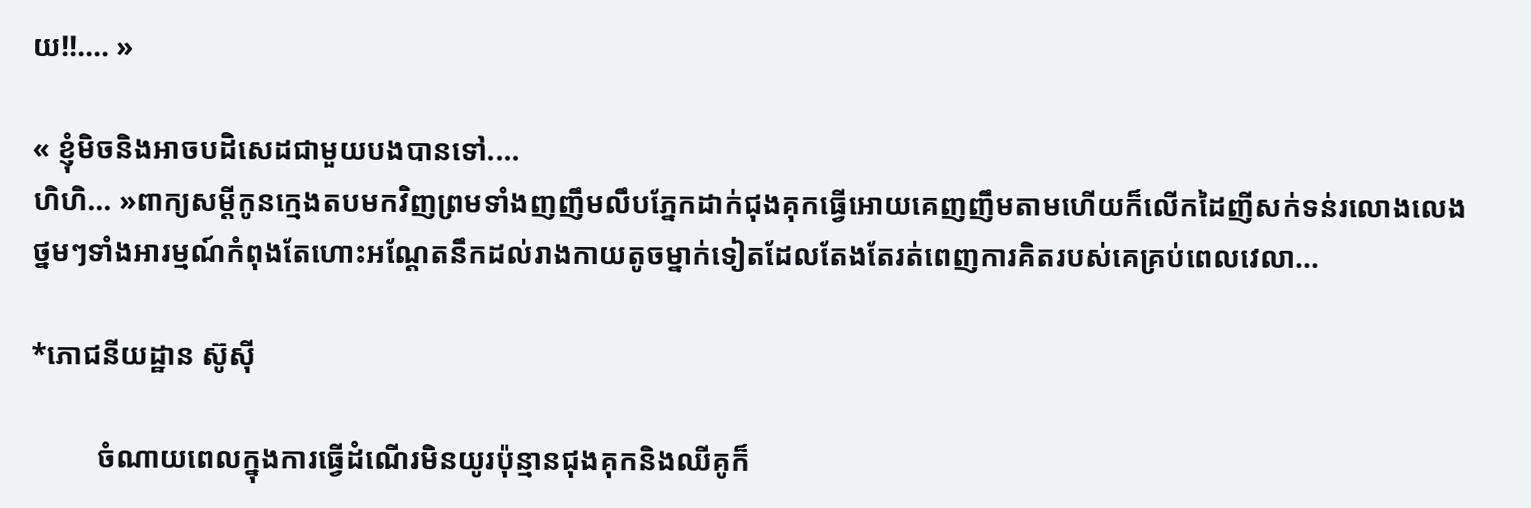យ!!.... »

« ខ្ញុំមិចនិងអាចបដិសេដជាមួយបងបានទៅ....
ហិហិ... »ពាក្យសម្ដីកូនក្មេងតបមកវិញព្រមទាំងញញឹមលឹបភ្នែកដាក់ជុងគុកធ្វើអោយគេញញឹមតាមហើយក៏លើកដៃញីសក់ទន់រលោងលេង
ថ្នមៗទាំងអារម្មណ៍កំពុងតែហោះអណ្ដែតនឹកដល់រាងកាយតូចម្នាក់ទៀតដែលតែងតែរត់ពេញការគិតរបស់គេគ្រប់ពេលវេលា...

*ភោជនីយដ្ឋាន ស៊ូសុី

         ចំណាយពេលក្នុងការធ្វើដំណើរមិនយូរប៉ុន្មានជុងគុកនិងឈីគូក៏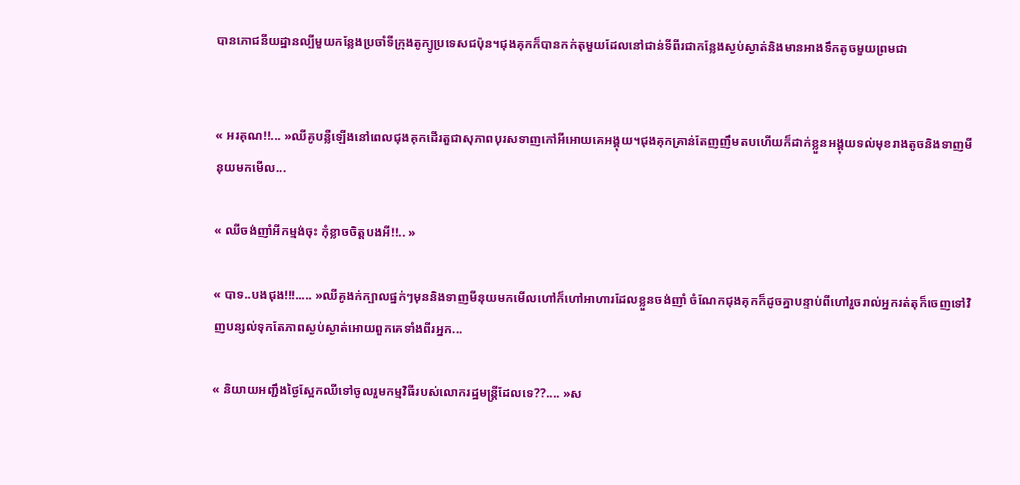បានភោជនីយដ្ឋានល្បីមួយកន្លែងប្រចាំទីក្រុងតូក្យូប្រទេសជប៉ុន។ជុងគុកក៏បានកក់តុមួយដែលនៅជាន់ទីពីរជាកន្លែងស្ងប់ស្ងាត់និងមានអាងទឹកតូចមួយព្រមជា


« អរគុណ!!... »ឈីគូបន្លឺឡើងនៅពេលជុងគុកដើរតួជាសុភាពបុរសទាញកៅអីអោយគេអង្គុយ។ជុងគុកគ្រាន់តែញញឹមតបហើយក៏ដាក់ខ្លួនអង្គុយទល់មុខរាងតូចនិងទាញមីនុយមកមើល...

« ឈីចង់ញាំអីកម្មង់ចុះ កុំខ្លាចចិត្តបងអី!!.. »

« បាទ..បងជុង!!!..... »ឈីគូងក់ក្បាលផ្នក់ៗមុននិងទាញមីនុយមកមើលហៅក៏ហៅអាហារដែលខ្លួនចង់ញាំ ចំណែកជុងគុកក៏ដូចគ្នាបន្ទាប់ពីហៅរួចរាល់អ្នករត់តុក៏ចេញទៅវិញបន្សល់ទុកតែភាពស្ងប់ស្ងាត់អោយពួកគេទាំងពីរអ្នក...

« និយាយអញ្ជឹងថ្ងៃស្អែកឈីទៅចូលរួមកម្មវិធីរបស់លោករដ្ឋមន្ត្រីដែលទេ??.... »ស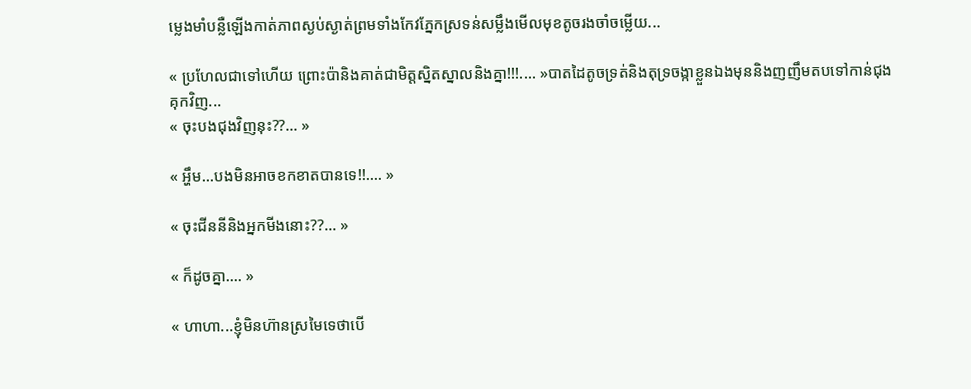ម្លេងមាំបន្លឺឡើងកាត់ភាពស្ងប់ស្ងាត់ព្រមទាំងកែវភ្នែកស្រទន់សម្លឹងមើលមុខតូចរងចាំចម្លើយ...

« ប្រហែលជាទៅហើយ ព្រោះប៉ានិងគាត់ជាមិត្តស្និតស្នាលនិងគ្នា!!!.... »បាតដៃតូចទ្រត់និងតុទ្រចង្កាខ្លួនឯងមុននិងញញឹមតបទៅកាន់ជុងគុកវិញ...
« ចុះបងជុងវិញនុះ??... »

« អ្ហឹម...បងមិនអាចខកខាតបានទេ!!.... »

« ចុះជីននីនិងអ្នកមីងនោះ??... »

« ក៏ដូចគ្នា.... »

« ហាហា...ខ្ញុំមិនហ៊ានស្រមៃទេថាបើ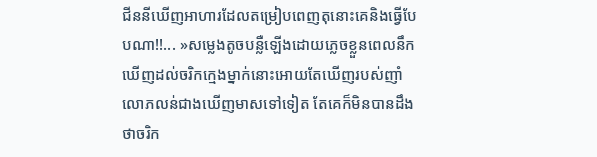ជីននីឃើញអាហារដែលតម្រៀបពេញតុនោះគេនិងធ្វើបែបណា!!... »សម្លេងតូចបន្លឺឡើងដោយភ្លេចខ្លួនពេលនឹកឃើញដល់ចរិកក្មេងម្នាក់នោះអោយតែឃើញរបស់ញាំលោភលន់ជាងឃើញមាសទៅទៀត តែគេក៏មិនបានដឹងថាចរិក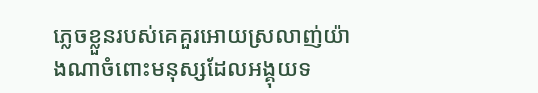ភ្លេចខ្លួនរបស់គេគួរអោយស្រលាញ់យ៉ាងណាចំពោះមនុស្សដែលអង្គុយទ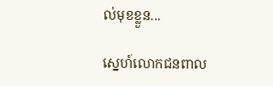ល់មុខខ្លួន...

ស្នេហ៍លោកជនពាល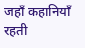जहाँ कहानियाँ रहती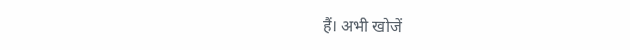हैं। अभी खोजें